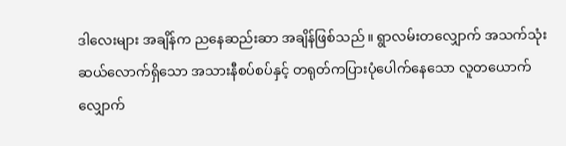ဒါလေးများ အချိန်က ညနေဆည်းဆာ အချိန်ဖြစ်သည်။ ရွာလမ်းတလျှောက် အသက်သုံးဆယ်လောက်ရှိသော အသားနီစပ်စပ်နှင့် တရုတ်ကပြားပုံပေါက်နေသော လူတယောက် လျှောက်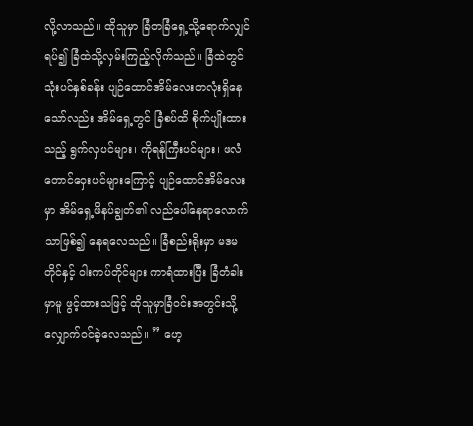လို့လာသည်။ ထိုသူမှာ ခြံတခြံရှေ့သို့ရောက်လျှင် ရပ်၍ ခြံထဲသို့လှမ်းကြည့်လိုက်သည်။ ခြံထဲတွင် သုံးပင်နှစ်ခန်း ပျဉ်ထောင်အိမ်လေးတလုံးရှိနေသော်လည်း အိမ်ရှေ့တွင် ခြံစပ်ထိ စိုက်ပျိုးထားသည့် ရွက်လှပင်များ၊ ကိုရန်ကြီးပင်များ၊ ဖလံတောင်ဝှေးပင်များကြောင့် ပျဉ်ထောင်အိမ်လေးမှာ အိမ်ရှေ့ဖိနပ်ချွတ်၏ လည်ပေါ်နေရာလောက်သာဖြစ်၍ နေရလေသည်။ ခြံစည်းရိုးမှာ မဒမတိုင်နှင့် ဝါးကပ်တိုင်များ ကာရံထားပြီး ခြံတံခါးမှာမူ ဖွင့်ထားသဖြင့် ထိုသူမှာခြံဝင်းအတွင်းသို့လျှောက်ဝင်ခဲ့လေသည်။ ” ဟေ့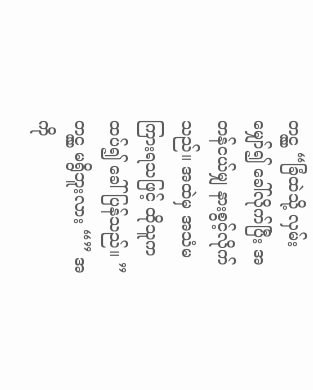တင္လွ “ခြံထဲသို့ လှမ်းမျှော်၍ ခေါ်လိုက်ပြီး အတန်ငယ်မျှ နားစွင့်လိုက်သည်။ အထဲမှ အသံမကြားရသဖြင့် ထိုသူက ထပ်၍ ခေါ်ပြန်သည်။ ” တင္လွ မရွိဘူးလား “” အကို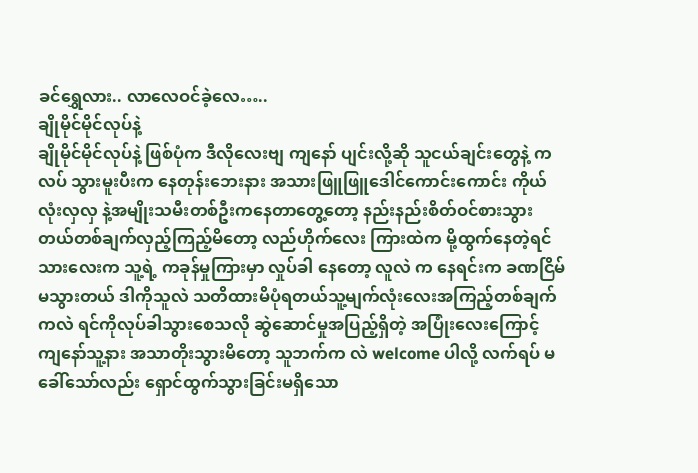ခင်ရွှေလား.. လာလေဝင်ခဲ့လေ…..
ချိုမိုင်မိုင်လုပ်နဲ့
ချိုမိုင်မိုင်လုပ်နဲ့ ဖြစ်ပုံက ဒီလိုလေးဗျ ကျနော် ပျင်းလို့ဆို သူငယ်ချင်းတွေနဲ့ ကလပ် သွားမူးပီးက နေတုန်းဘေးနား အသားဖြူဖြူဒေါင်ကောင်းကောင်း ကိုယ်လုံးလှလှ နဲ့အမျိုးသမီးတစ်ဦးကနေတာတွေ့တော့ နည်းနည်းစိတ်ဝင်စားသွားတယ်တစ်ချက်လှည့်ကြည့်မိတော့ လည်ဟိုက်လေး ကြားထဲက မို့ထွက်နေတဲ့ရင်သားလေးက သူ့ရဲ့ ကခုန်မှုကြားမှာ လှုပ်ခါ နေတော့ လူလဲ က နေရင်းက ခဏငြိမ် မသွားတယ် ဒါကိုသူလဲ သတိထားမိပုံရတယ်သူ့မျက်လုံးလေးအကြည့်တစ်ချက်ကလဲ ရင်ကိုလုပ်ခါသွားစေသလို ဆွဲဆောင်မှုအပြည့်ရှိတဲ့ အပြုံးလေးကြောင့် ကျနော်သူ့နား အသာတိုးသွားမိတော့ သူဘက်က လဲ welcome ပါလို့ လက်ရပ် မခေါ်သော်လည်း ရှောင်ထွက်သွားခြင်းမရှိသော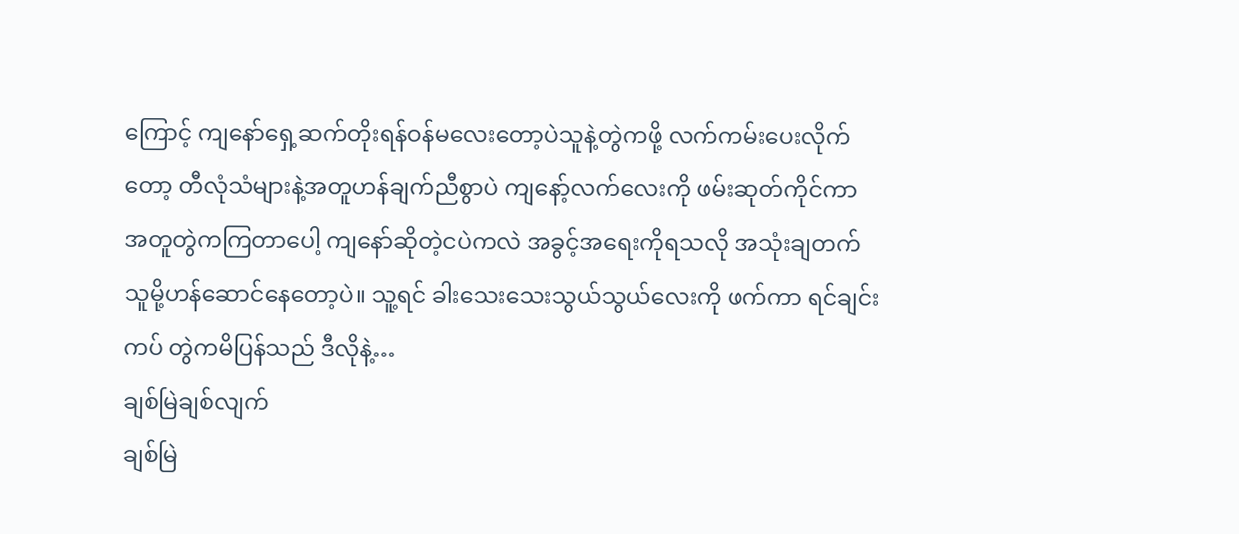ကြောင့် ကျနော်ရှေ့ဆက်တိုးရန်ဝန်မလေးတော့ပဲသူနဲ့တွဲကဖို့ လက်ကမ်းပေးလိုက်တော့ တီလုံသံများနဲ့အတူဟန်ချက်ညီစွာပဲ ကျနော့်လက်လေးကို ဖမ်းဆုတ်ကိုင်ကာ အတူတွဲကကြတာပေါ့ ကျနော်ဆိုတဲ့ငပဲကလဲ အခွင့်အရေးကိုရသလို အသုံးချတက်သူမို့ဟန်ဆောင်နေတော့ပဲ။ သူ့ရင် ခါးသေးသေးသွယ်သွယ်လေးကို ဖက်ကာ ရင်ချင်းကပ် တွဲကမိပြန်သည် ဒီလိုနဲ့…
ချစ်မြဲချစ်လျက်
ချစ်မြဲ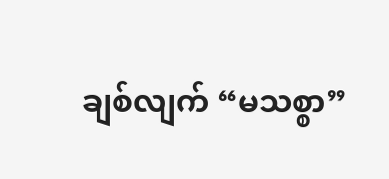ချစ်လျက် “မသစ္စာ”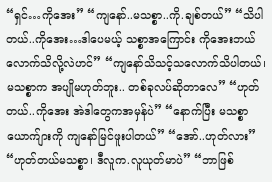“ရှင်…ကိုအေး” “ကျနော်..မသစ္စာ..ကို.ချစ်တယ်” “သိပါတယ်..ကိုအေး…ဒါပေမယ့် သစ္စာအကြောင်း ကိုအေးဘယ်လောက်သိလို့လဲဟင်” “ကျနော်သိသင့်သလောက်သိပါတယ်၊ မသစ္စာက အပျိုမဟုတ်ဘူး.. တစ်ခုလပ်ဆိုတာလေ” “ဟုတ်တယ်..ကိုအေး အဲဒါတွေကအမှန်ပဲ” “နောက်ပြီး မသစ္စာယောက်ျားကို ကျနော်မြင်ဖူးပါတယ်” “အော်..ဟုတ်လား” “ဟုတ်တယ်မသစ္စာ၊ ဒီလူက.လူယုတ်မာပဲ” “ဘာဖြစ်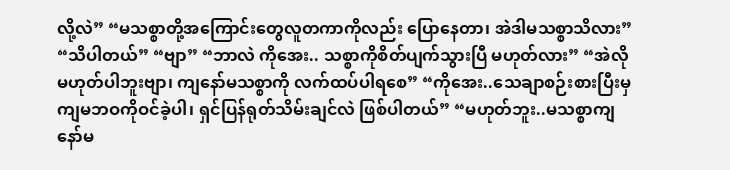လို့လဲ” “မသစ္စာတို့အကြောင်းတွေလူတကာကိုလည်း ပြောနေတာ၊ အဲဒါမသစ္စာသိလား” “သိပါတယ်” “ဗျာ” “ဘာလဲ ကိုအေး.. သစ္စာကိုစိတ်ပျက်သွားပြီ မဟုတ်လား” “အဲလိုမဟုတ်ပါဘူးဗျာ၊ ကျနော်မသစ္စာကို လက်ထပ်ပါရစေ” “ကိုအေး..သေချာစဉ်းစားပြီးမှ ကျမဘဝကိုဝင်ခဲ့ပါ၊ ရှင်ပြန်ရုတ်သိမ်းချင်လဲ ဖြစ်ပါတယ်” “မဟုတ်ဘူး..မသစ္စာကျနော်မ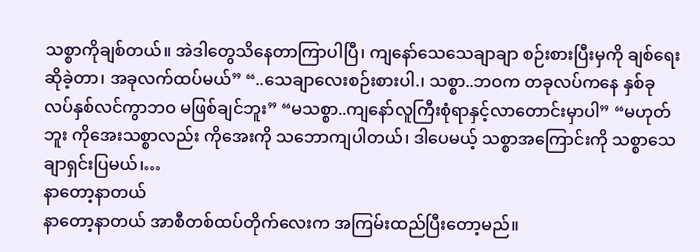သစ္စာကိုချစ်တယ်။ အဲဒါတွေသိနေတာကြာပါပြီ၊ ကျနော်သေသေချာချာ စဉ်းစားပြီးမှကို ချစ်ရေးဆိုခဲ့တာ၊ အခုလက်ထပ်မယ်” “..သေချာလေးစဉ်းစားပါ.၊ သစ္စာ..ဘဝက တခုလပ်ကနေ နှစ်ခုလပ်နှစ်လင်ကွာဘဝ မဖြစ်ချင်ဘူး” “မသစ္စာ..ကျနော်လူကြီးစုံရာနှင့်လာတောင်းမှာပါ” “မဟုတ်ဘူး ကိုအေးသစ္စာလည်း ကိုအေးကို သဘောကျပါတယ်၊ ဒါပေမယ့် သစ္စာအကြောင်းကို သစ္စာသေချာရှင်းပြမယ်၊…
နာတော့နာတယ်
နာတော့နာတယ် အာစီတစ်ထပ်တိုက်လေးက အကြမ်းထည်ပြီးတော့မည်။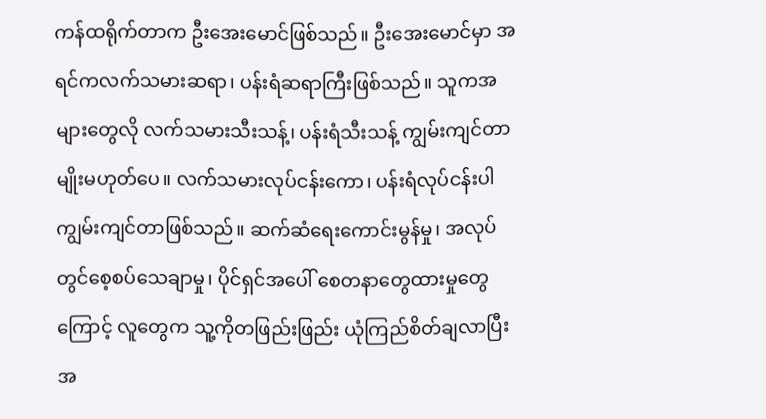ကန်ထရိုက်တာက ဦးအေးမောင်ဖြစ်သည်။ ဦးအေးမောင်မှာ အရင်ကလက်သမားဆရာ၊ ပန်းရံဆရာကြီးဖြစ်သည်။ သူကအများတွေလို လက်သမားသီးသန့်၊ ပန်းရံသီးသန့် ကျွမ်းကျင်တာမျိုးမဟုတ်ပေ။ လက်သမားလုပ်ငန်းကော၊ ပန်းရံလုပ်ငန်းပါ ကျွမ်းကျင်တာဖြစ်သည်။ ဆက်ဆံရေးကောင်းမွန်မှု၊ အလုပ်တွင်စေ့စပ်သေချာမှု၊ ပိုင်ရှင်အပေါ် စေတနာတွေထားမှုတွေကြောင့် လူတွေက သူ့ကိုတဖြည်းဖြည်း ယုံကြည်စိတ်ချလာပြီး အ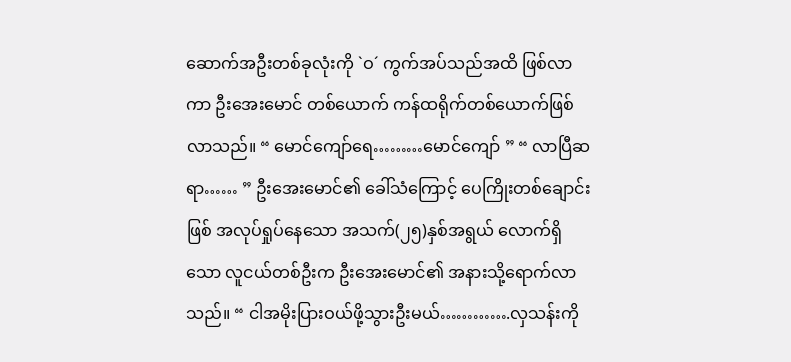ဆောက်အဦးတစ်ခုလုံးကို `ဝ´ ကွက်အပ်သည်အထိ ဖြစ်လာကာ ဦးအေးမောင် တစ်ယောက် ကန်ထရိုက်တစ်ယောက်ဖြစ်လာသည်။ “ မောင်ကျော်ရေ………မောင်ကျော် ” “ လာပြီဆရာ…… ” ဦးအေးမောင်၏ ခေါ်သံကြောင့် ပေကြိုးတစ်ချောင်းဖြစ် အလုပ်ရှုပ်နေသော အသက်(၂၅)နှစ်အရွယ် လောက်ရှိသော လူငယ်တစ်ဦးက ဦးအေးမောင်၏ အနားသို့ရောက်လာသည်။ “ ငါအမိုးပြားဝယ်ဖို့သွားဦးမယ်………….လှသန်းကို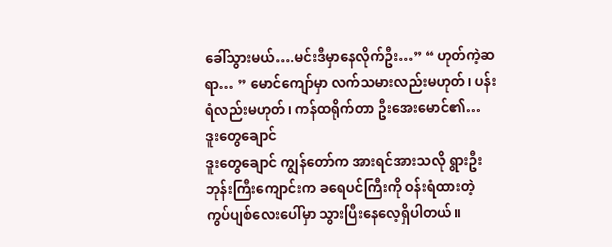ခေါ်သွားမယ်….မင်းဒီမှာနေလိုက်ဦး…” “ ဟုတ်ကဲ့ဆရာ… ” မောင်ကျော်မှာ လက်သမားလည်းမဟုတ်၊ ပန်းရံလည်းမဟုတ်၊ ကန်ထရိုက်တာ ဦးအေးမောင်၏…
ဒူးတွေချောင်
ဒူးတွေချောင် ကျွန်တော်က အားရင်အားသလို ရွားဦးဘုန်းကြီးကျောင်းက ခရေပင်ကြီးကို ဝန်းရံထားတဲ့ ကွပ်ပျစ်လေးပေါ်မှာ သွားပြီးနေလေ့ရှိပါတယ်။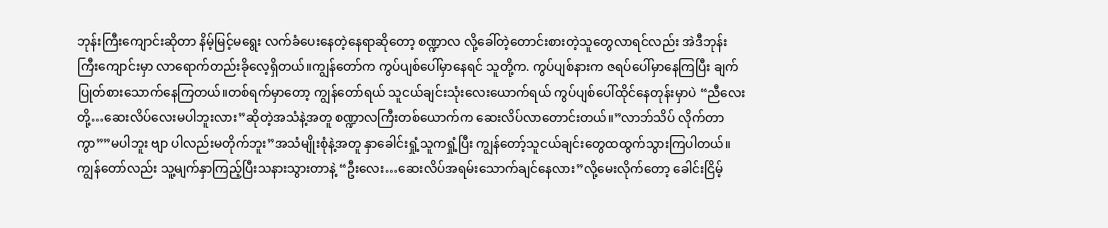ဘုန်းကြီးကျောင်းဆိုတာ နိမ့်မြင့်မရွေး လက်ခံပေးနေတဲ့နေရာဆိုတော့ စဏ္ဍာလ လို့ခေါ်တဲ့တောင်းစားတဲ့သူတွေလာရင်လည်း အဲဒီဘုန်းကြီးကျောင်းမှာ လာရောက်တည်းခိုလေ့ရှိတယ်။ကျွန်တော်က ကွပ်ပျစ်ပေါ်မှာနေရင် သူတို့က. ကွပ်ပျစ်နားက ဇရပ်ပေါ်မှာနေကြပြီး ချက်ပြုတ်စားသောက်နေကြတယ်။တစ်ရက်မှာတော့ ကျွန်တော်ရယ် သူငယ်ချင်းသုံးလေးယောက်ရယ် ကွပ်ပျစ်ပေါ်ထိုင်နေတုန်းမှာပဲ “ညီလေးတို့…ဆေးလိပ်လေးမပါဘူးလား”ဆိုတဲ့အသံနဲ့အတူ စဏ္ဍာလကြီးတစ်ယောက်က ဆေးလိပ်လာတောင်းတယ်။”လာဘ်သိပ် လိုက်တာကွာ””မပါဘူး ဗျာ ပါလည်းမတိုက်ဘူး”အသံမျိုးစုံနဲ့အတူ နှာခေါင်းရှုံ့သူကရှုံ့ပြီး ကျွန်တော့်သူငယ်ချင်းတွေထထွက်သွားကြပါတယ်။ကျွန်တော်လည်း သူ့မျက်နှာကြည့်ပြီးသနားသွားတာနဲ့ “ဦးလေး…ဆေးလိပ်အရမ်းသောက်ချင်နေလား”လို့မေးလိုက်တော့ ခေါင်းငြိမ့်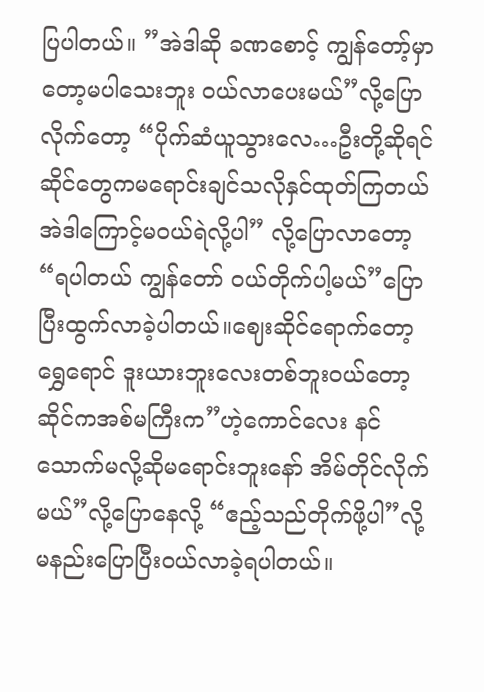ပြပါတယ်။ ”အဲဒါဆို ခဏစောင့် ကျွန်တော့်မှာတော့မပါသေးဘူး ဝယ်လာပေးမယ်”လို့ပြောလိုက်တော့ “ပိုက်ဆံယူသွားလေ…ဦးတို့ဆိုရင် ဆိုင်တွေကမရောင်းချင်သလိုနှင်ထုတ်ကြတယ် အဲဒါကြောင့်မဝယ်ရဲလို့ပါ” လို့ပြောလာတော့ “ရပါတယ် ကျွန်တော် ဝယ်တိုက်ပါ့မယ်”ပြောပြီးထွက်လာခဲ့ပါတယ်။ဈေးဆိုင်ရောက်တော့ ရွှေရောင် ဒူးယားဘူးလေးတစ်ဘူးဝယ်တော့ ဆိုင်ကအစ်မကြီးက”ဟဲ့ကောင်လေး နင်သောက်မလို့ဆိုမရောင်းဘူးနော် အိမ်တိုင်လိုက်မယ်”လို့ပြောနေလို့ “ဧည့်သည်တိုက်ဖို့ပါ”လို့ မနည်းပြောပြီးဝယ်လာခဲ့ရပါတယ်။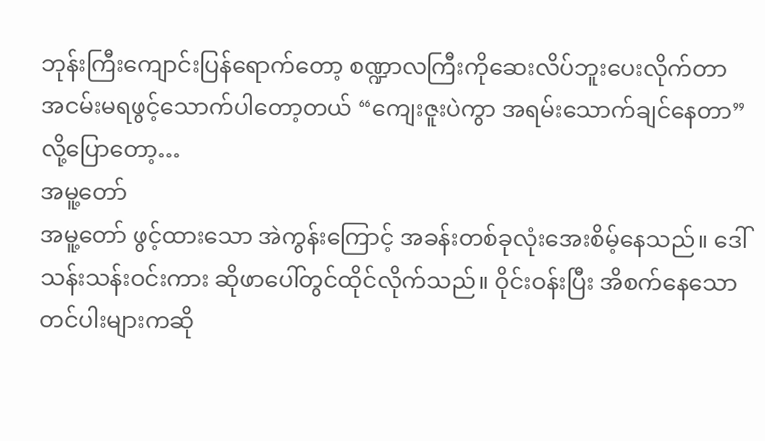ဘုန်းကြီးကျောင်းပြန်ရောက်တော့ စဏ္ဍာလကြီးကိုဆေးလိပ်ဘူးပေးလိုက်တာ အငမ်းမရဖွင့်သောက်ပါတော့တယ် “ကျေးဇူးပဲကွာ အရမ်းသောက်ချင်နေတာ”လို့ပြောတော့…
အမူ့တော်
အမူ့တော် ဖွင့်ထားသော အဲကွန်းကြောင့် အခန်းတစ်ခုလုံးအေးစိမ့်နေသည်။ ဒေါ်သန်းသန်းဝင်းကား ဆိုဖာပေါ်တွင်ထိုင်လိုက်သည်။ ဝိုင်းဝန်းပြီး အိစက်နေသော တင်ပါးများကဆို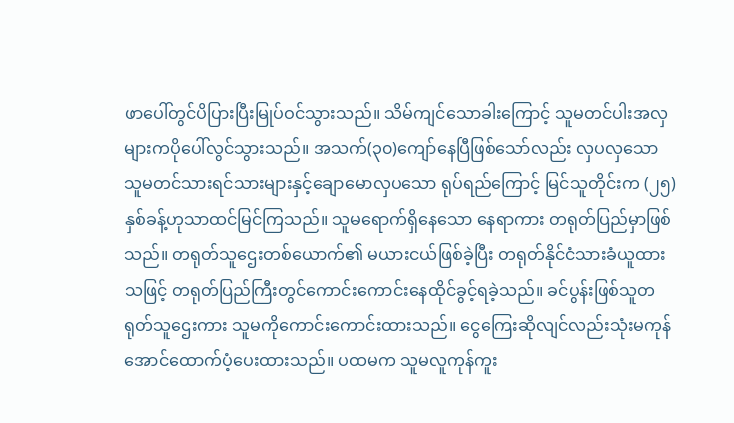ဖာပေါ်တွင်ပိပြားပြီးမြုပ်ဝင်သွားသည်။ သိမ်ကျင်သောခါးကြောင့် သူမတင်ပါးအလှများကပိုပေါ်လွင်သွားသည်။ အသက်(၃၀)ကျော်နေပြီဖြစ်သော်လည်း လှပလှသော သူမတင်သားရင်သားများနှင့်ချောမောလှပသော ရုပ်ရည်ကြောင့် မြင်သူတိုင်းက (၂၅)နှစ်ခန့်ဟုသာထင်မြင်ကြသည်။ သူမရောက်ရှိနေသော နေရာကား တရုတ်ပြည်မှာဖြစ်သည်။ တရုတ်သူဌေးတစ်ယောက်၏ မယားငယ်ဖြစ်ခဲ့ပြီး တရုတ်နိုင်ငံသားခံယူထားသဖြင့် တရုတ်ပြည်ကြီးတွင်ကောင်းကောင်းနေထိုင်ခွင့်ရခဲ့သည်။ ခင်ပွန်းဖြစ်သူတရုတ်သူဌေးကား သူမကိုကောင်းကောင်းထားသည်။ ငွေကြေးဆိုလျင်လည်းသုံးမကုန်အောင်ထောက်ပံ့ပေးထားသည်။ ပထမက သူမလူကုန်ကူး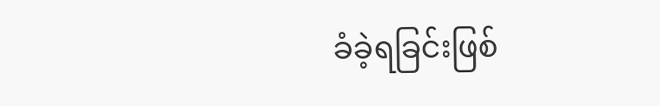ခံခဲ့ရခြင်းဖြစ်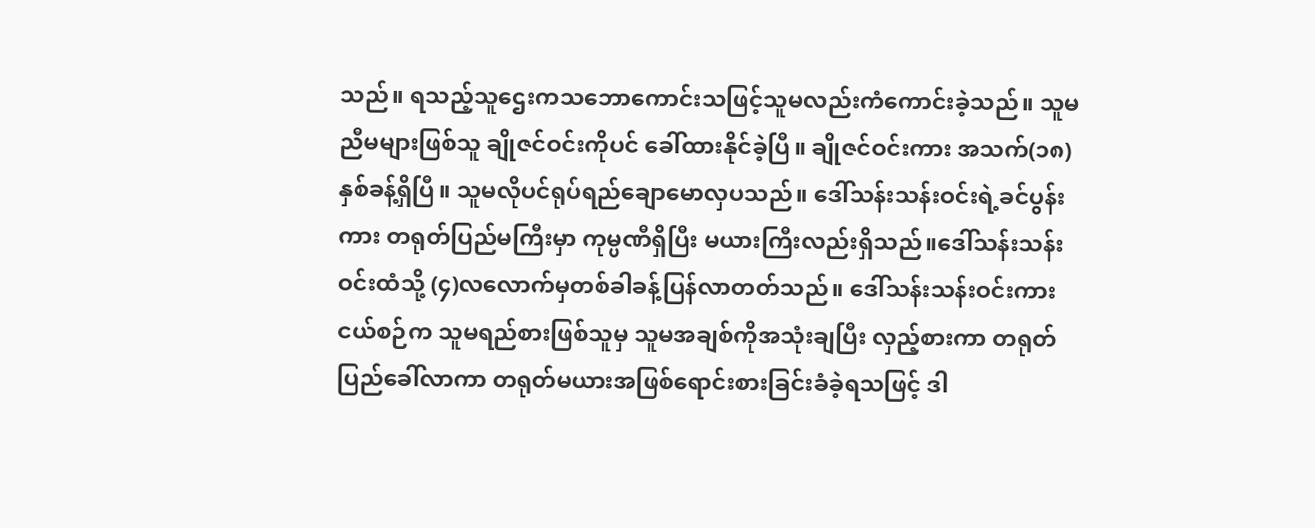သည်။ ရသည့်သူဌေးကသဘောကောင်းသဖြင့်သူမလည်းကံကောင်းခဲ့သည်။ သူမညီမများဖြစ်သူ ချိုဇင်ဝင်းကိုပင် ခေါ်ထားနိုင်ခဲ့ပြီ။ ချိုဇင်ဝင်းကား အသက်(၁၈)နှစ်ခန့်ရှိပြီ။ သူမလိုပင်ရုပ်ရည်ချောမောလှပသည်။ ဒေါ်သန်းသန်းဝင်းရဲ့ခင်ပွန်းကား တရုတ်ပြည်မကြီးမှာ ကုမ္ပဏီရှိပြီး မယားကြီးလည်းရှိသည်။ဒေါ်သန်းသန်းဝင်းထံသို့ (၄)လလောက်မှတစ်ခါခန့်ပြန်လာတတ်သည်။ ဒေါ်သန်းသန်းဝင်းကား ငယ်စဉ်က သူမရည်စားဖြစ်သူမှ သူမအချစ်ကိုအသုံးချပြီး လှည့်စားကာ တရုတ်ပြည်ခေါ်လာကာ တရုတ်မယားအဖြစ်ရောင်းစားခြင်းခံခဲ့ရသဖြင့် ဒါ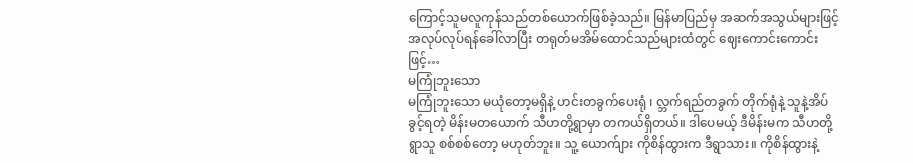ကြောင့်သူမလူကုန်သည်တစ်ယောက်ဖြစ်ခဲ့သည်။ မြန်မာပြည်မှ အဆက်အသွယ်များဖြင့် အလုပ်လုပ်ရန်ခေါ်လာပြီး တရုတ်မအိမ်ထောင်သည်များထံတွင် ဈေးကောင်းကောင်းဖြင့်…
မကြုံဘူးသော
မကြုံဘူးသော မယုံတော့မရှိနဲ့ ဟင်းတခွက်ပေးရုံ ၊ လ္ဘက်ရည်တခွက် တိုက်ရုံနဲ့ သူနဲ့အိပ်ခွင့်ရတဲ့ မိန်းမတယောက် သီဟတို့ရွာမှာ တကယ်ရှိတယ်။ ဒါပေမယ့် ဒီမိန်းမက သီဟတို့ ရွာသူ စစ်စစ်တော့ မဟုတ်ဘူး။ သူ့ ယောက်ျား ကိုစိန်ထွားက ဒီရွာသား။ ကိုစိန်ထွားနဲ့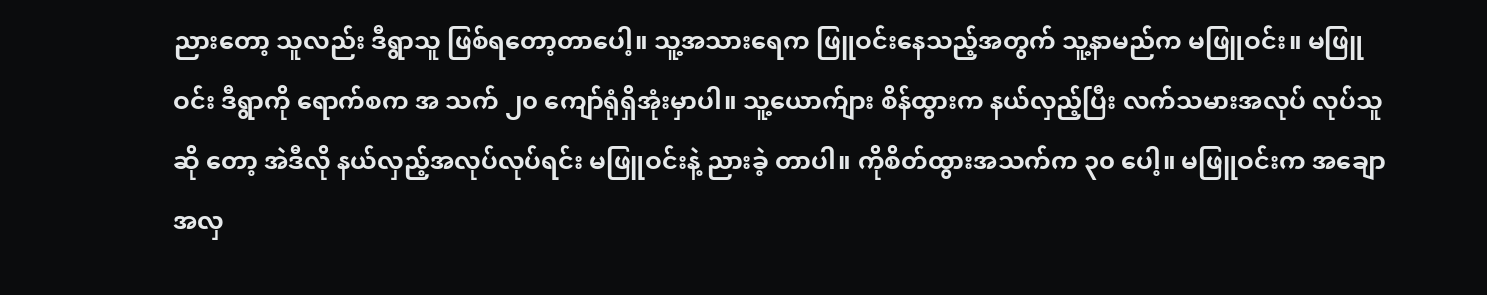ညားတော့ သူလည်း ဒီရွာသူ ဖြစ်ရတော့တာပေါ့။ သူ့အသားရေက ဖြူဝင်းနေသည့်အတွက် သူ့နာမည်က မဖြူဝင်း။ မဖြူဝင်း ဒီရွာကို ရောက်စက အ သက် ၂၀ ကျော်ရုံရှိအုံးမှာပါ။ သူ့ယောက်ျား စိန်ထွားက နယ်လှည့်ပြီး လက်သမားအလုပ် လုပ်သူဆို တော့ အဲဒီလို နယ်လှည့်အလုပ်လုပ်ရင်း မဖြူဝင်းနဲ့ ညားခဲ့ တာပါ။ ကိုစိတ်ထွားအသက်က ၃၀ ပေါ့။ မဖြူဝင်းက အချောအလှ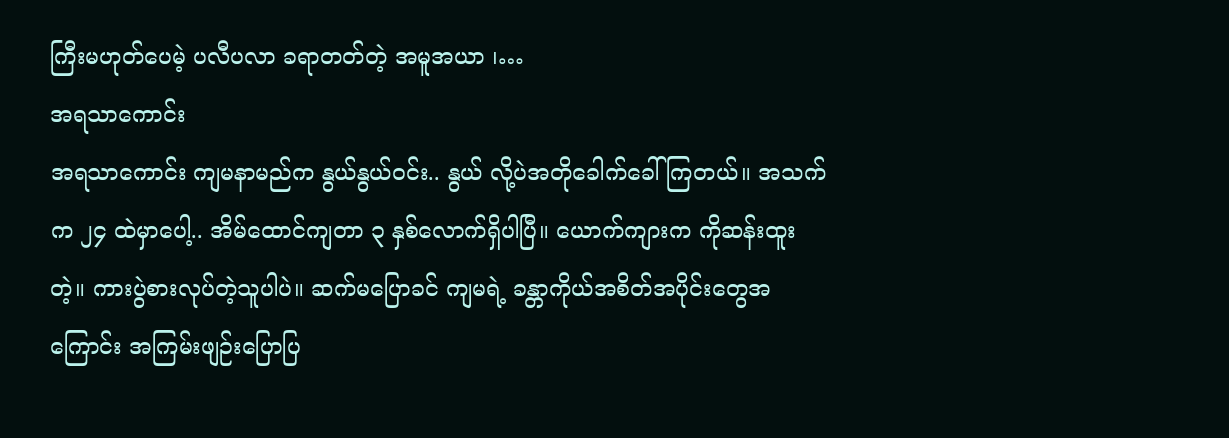ကြီးမဟုတ်ပေမဲ့ ပလီပလာ ခရာတတ်တဲ့ အမူအယာ ၊…
အရသာကောင်း
အရသာကောင်း ကျမနာမည်က နွယ်နွယ်ဝင်း.. နွယ် လို့ပဲအတိုခေါက်ခေါ်ကြတယ်။ အသက်က ၂၄ ထဲမှာပေါ့.. အိမ်ထောင်ကျတာ ၃ နှစ်လောက်ရှိပါပြီ။ ယောက်ကျားက ကိုဆန်းထူးတဲ့။ ကားပွဲစားလုပ်တဲ့သူပါပဲ။ ဆက်မပြောခင် ကျမရဲ့ ခန္တာကိုယ်အစိတ်အပိုင်းတွေအကြောင်း အကြမ်းဖျဉ်းပြောပြ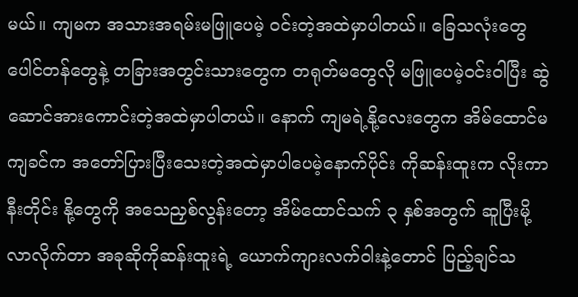မယ်။ ကျမက အသားအရမ်းမဖြူပေမဲ့ ဝင်းတဲ့အထဲမှာပါတယ်။ ခြေသလုံးတွေ ပေါင်တန်တွေနဲ့ တခြားအတွင်းသားတွေက တရုတ်မတွေလို မဖြူပေမဲ့ဝင်းဝါပြီး ဆွဲဆောင်အားကောင်းတဲ့အထဲမှာပါတယ်။ နောက် ကျမရဲ့နို့လေးတွေက အိမ်ထောင်မကျခင်က အတော်ပြားပြီးသေးတဲ့အထဲမှာပါပေမဲ့နောက်ပိုင်း ကိုဆန်းထူးက လိုးကာနီးတိုင်း နို့တွေကို အသေညှစ်လွန်းတော့ အိမ်ထောင်သက် ၃ နှစ်အတွက် ဆူပြီးမို့လာလိုက်တာ အခုဆိုကိုဆန်းထူးရဲ့ ယောက်ကျားလက်ဝါးနဲ့တောင် ပြည့်ချင်သ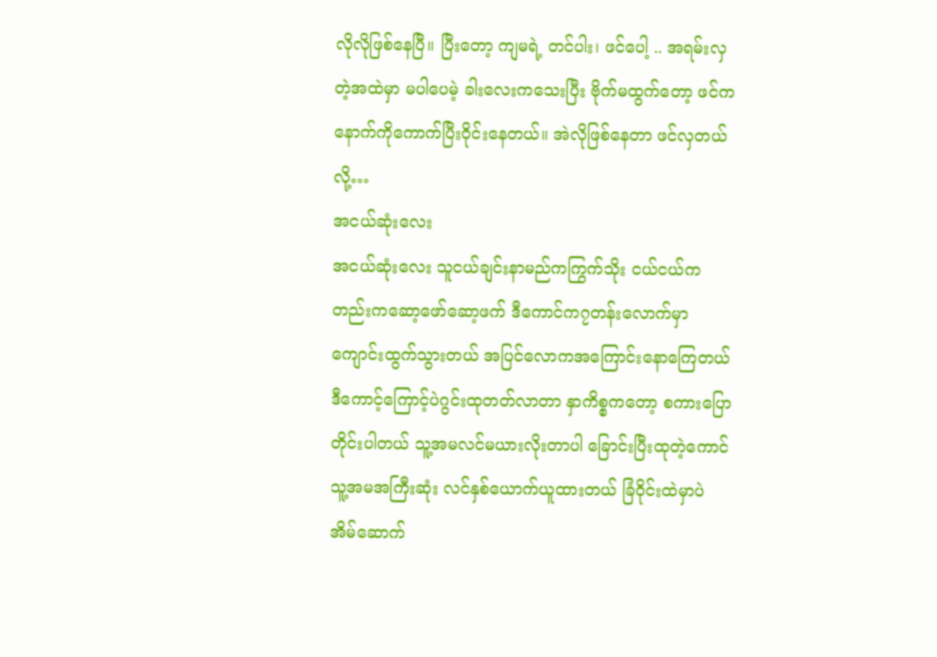လိုလိုဖြစ်နေပြီ။ ပြီးတော့ ကျမရဲ့ တင်ပါး၊ ဖင်ပေါ့ .. အရမ်းလှတဲ့အထဲမှာ မပါပေမဲ့ ခါးလေးကသေးပြီး ဗိုက်မထွက်တော့ ဖင်က နောက်ကိုကောက်ပြီးဝိုင်းနေတယ်။ အဲလိုဖြစ်နေတာ ဖင်လှတယ်လို့…
အငယ်ဆုံးလေး
အငယ်ဆုံးလေး သူငယ်ချင်းနာမည်ကကြွက်သိုး ငယ်ငယ်ကတည်းကဆော့ဖော်ဆော့ဖက် ဒီကောင်က၇တန်းလောက်မှာကျောင်းထွက်သွားတယ် အပြင်လောကအကြောင်းနောကြေတယ် ဒီကောင့်ကြောင့်ပဲဂွင်းထုတတ်လာတာ နှာကိစ္စကတော့ စကားပြောတိုင်းပါတယ် သူ့အမလင်မယားလိုးတာပါ ခြောင်းပြီးထုတဲ့ကောင် သူ့အမအကြီးဆုံး လင်နှစ်ယောက်ယူထားတယ် ခြံဝိုင်းထဲမှာပဲ အိမ်ဆောက်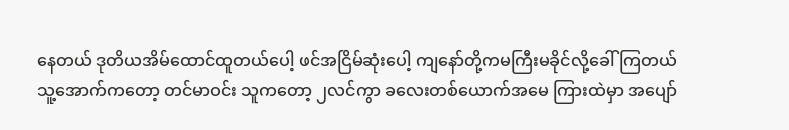နေတယ် ဒုတိယအိမ်ထောင်ထူတယ်ပေါ့ ဖင်အငြိမ်ဆုံးပေါ့ ကျနော်တို့ကမကြီးမခိုင်လို့ခေါ်ကြတယ် သူ့အောက်ကတော့ တင်မာဝင်း သူကတော့ ၂လင်ကွာ ခလေးတစ်ယောက်အမေ ကြားထဲမှာ အပျော်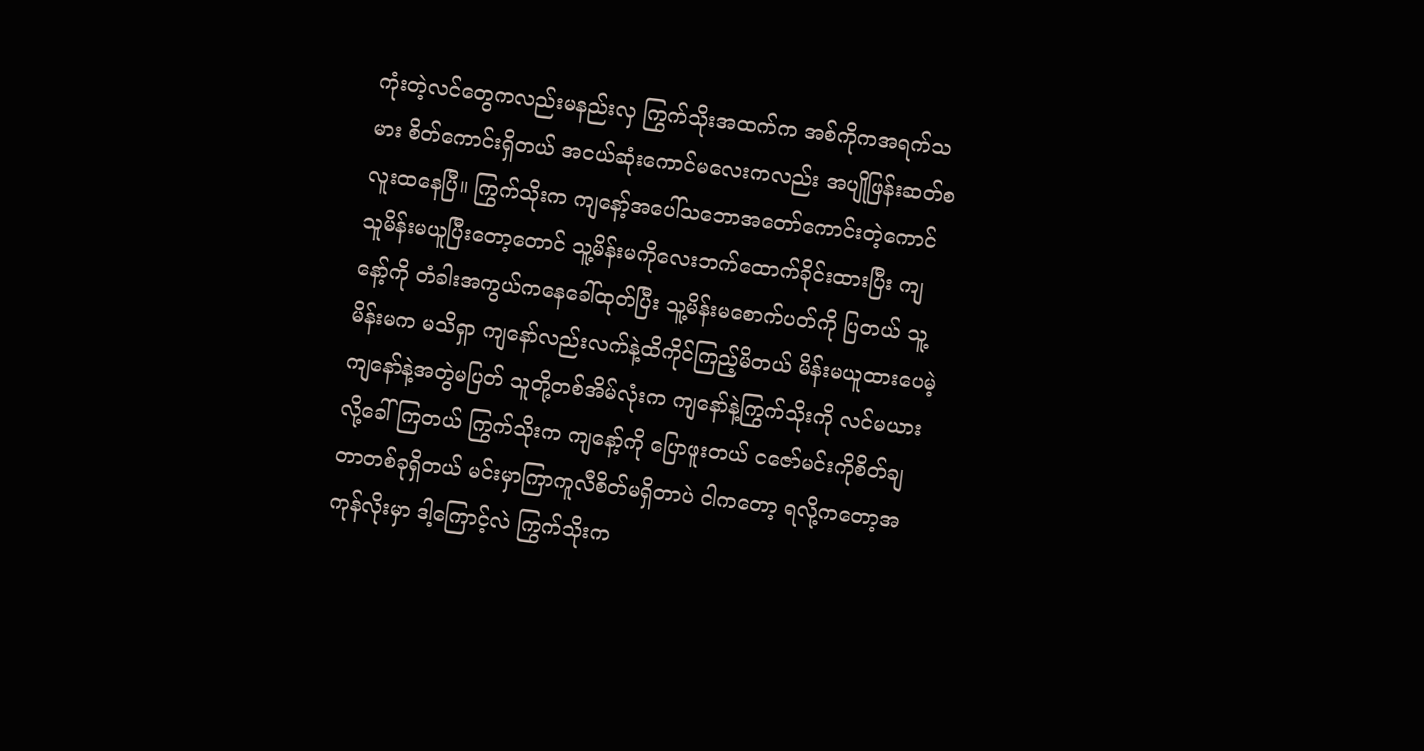ကုံးတဲ့လင်တွေကလည်းမနည်းလှ ကြွက်သိုးအထက်က အစ်ကိုကအရက်သမား စိတ်ကောင်းရှိတယ် အငယ်ဆုံးကောင်မလေးကလည်း အပျိုဖြန်းဆတ်စလူးထနေပြီ။ ကြွက်သိုးက ကျနော့်အပေါ်သဘောအတော်ကောင်းတဲ့ကောင်သူမိန်းမယူပြီးတော့တောင် သူ့မိန်းမကိုလေးဘက်ထောက်ခိုင်းထားပြီး ကျနော့်ကို တံခါးအကွယ်ကနေခေါ်ထုတ်ပြီး သူ့မိန်းမစောက်ပတ်ကို ပြတယ် သူ့မိန်းမက မသိရှာ ကျနော်လည်းလက်နဲ့ထိကိုင်ကြည့်မိတယ် မိန်းမယူထားပေမဲ့ကျနော်နဲ့အတွဲမပြတ် သူတို့တစ်အိမ်လုံးက ကျနော်နဲ့ကြွက်သိုးကို လင်မယားလို့ခေါ်ကြတယ် ကြွက်သိုးက ကျနော့်ကို ပြောဖူးတယ် ငဇော်မင်းကိုစိတ်ချတာတစ်ခုရှိတယ် မင်းမှာကြာကူလီစိတ်မရှိတာပဲ ငါကတော့ ရလို့ကတော့အကုန်လိုးမှာ ဒါ့ကြောင့်လဲ ကြွက်သိုးက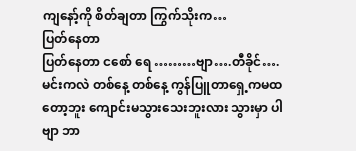ကျနော့်ကို စိတ်ချတာ ကြွက်သိုးက…
ပြတ်နေတာ
ပြတ်နေတာ ငစော် ရေ ………ဗျာ….တီခိုင်…. မင်းကလဲ တစ်နေ့ တစ်နေ့ ကွန်ပြူတာရှေ့ကမထတော့ဘူး ကျောင်းမသွားသေးဘူးလား သွားမှာ ပါ ဗျာ ဘာ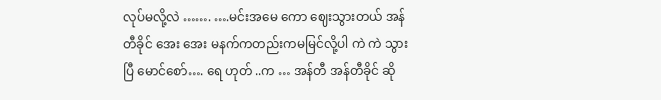လုပ်မလို့လဲ ……. ….မင်းအမေ ကော ဈေးသွားတယ် အန်တီခိုင် အေး အေး မနက်ကတည်းကမမြင်လို့ပါ ကဲ ကဲ သွားပြီ မောင်စော်…. ရေ ဟုတ် ..က … အန်တီ အန်တီခိုင် ဆို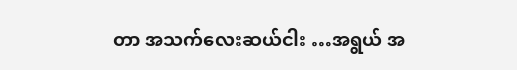တာ အသက်လေးဆယ်ငါး …အရွယ် အ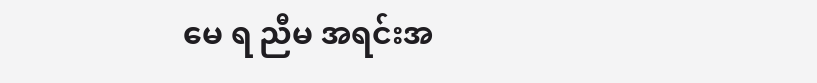မေ ရ ညီမ အရင်းအ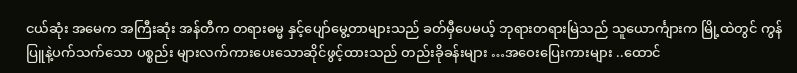ငယ်ဆုံး အမေက အကြီးဆုံး အန်တီက တရားဓမ္မ နှင့်ပျော်မွေ့တာများသည် ခတ်မှီပေမယ့် ဘုရားတရားမြဲသည် သူယောင်္ကျားက မြို့ထဲတွင် ကွန်ပြူနဲ့ပက်သက်သော ပစ္စည်း များလက်ကားပေးသောဆိုင်ဖွင့်ထားသည် တည်းခိုခန်းများ …အဝေးပြေးကားများ ..ထောင်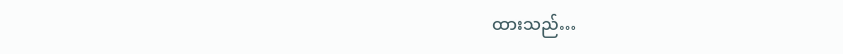ထားသည်…